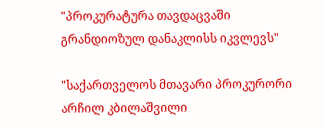"პროკურატურა თავდაცვაში გრანდიოზულ დანაკლისს იკვლევს"

"საქართველოს მთავარი პროკურორი არჩილ კბილაშვილი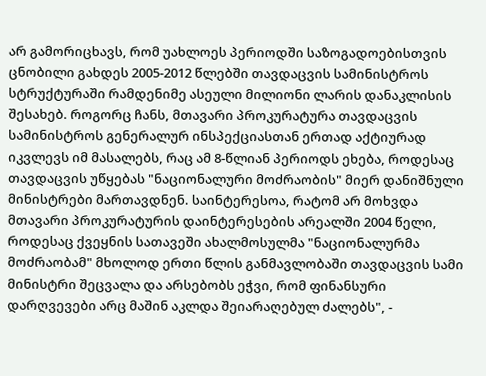არ გამორიცხავს, რომ უახლოეს პერიოდში საზოგადოებისთვის ცნობილი გახდეს 2005-2012 წლებში თავდაცვის სამინისტროს სტრუქტურაში რამდენიმე ასეული მილიონი ლარის დანაკლისის შესახებ. როგორც ჩანს, მთავარი პროკურატურა თავდაცვის სამინისტროს გენერალურ ინსპექციასთან ერთად აქტიურად იკვლევს იმ მასალებს, რაც ამ 8-წლიან პერიოდს ეხება, როდესაც თავდაცვის უწყებას "ნაციონალური მოძრაობის" მიერ დანიშნული მინისტრები მართავდნენ. საინტერესოა, რატომ არ მოხვდა მთავარი პროკურატურის დაინტერესების არეალში 2004 წელი, როდესაც ქვეყნის სათავეში ახალმოსულმა "ნაციონალურმა მოძრაობამ" მხოლოდ ერთი წლის განმავლობაში თავდაცვის სამი მინისტრი შეცვალა და არსებობს ეჭვი, რომ ფინანსური დარღვევები არც მაშინ აკლდა შეიარაღებულ ძალებს", -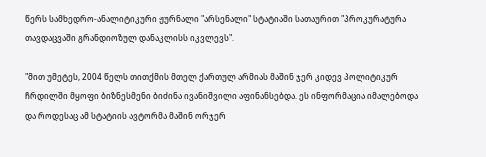წერს სამხედრო-ანალიტიკური ჟურნალი "არსენალი" სტატიაში სათაურით "პროკურატურა თავდაცვაში გრანდიოზულ დანაკლისს იკვლევს".

"მით უმეტეს, 2004 წელს თითქმის მთელ ქართულ არმიას მაშინ ჯერ კიდევ პოლიტიკურ ჩრდილში მყოფი ბიზნესმენი ბიძინა ივანიშვილი აფინანსებდა. ეს ინფორმაცია იმალებოდა და როდესაც ამ სტატიის ავტორმა მაშინ ორჯერ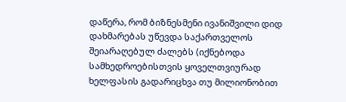დაწერა, რომ ბიზნესმენი ივანიშვილი დიდ დახმარებას უწევდა საქართველოს შეიარაღებულ ძალებს (იქნებოდა სამხედროებისთვის ყოველთვიურად ხელფასის გადარიცხვა თუ მილიონობით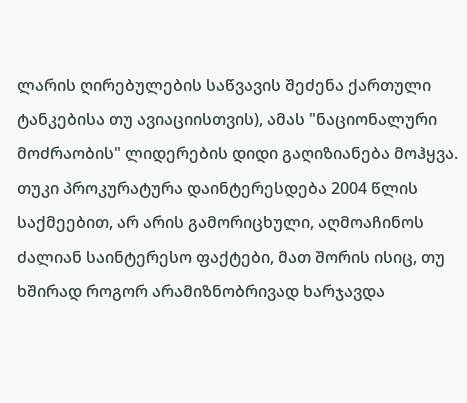ლარის ღირებულების საწვავის შეძენა ქართული ტანკებისა თუ ავიაციისთვის), ამას "ნაციონალური მოძრაობის" ლიდერების დიდი გაღიზიანება მოჰყვა. თუკი პროკურატურა დაინტერესდება 2004 წლის საქმეებით, არ არის გამორიცხული, აღმოაჩინოს ძალიან საინტერესო ფაქტები, მათ შორის ისიც, თუ ხშირად როგორ არამიზნობრივად ხარჯავდა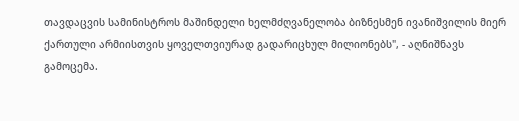თავდაცვის სამინისტროს მაშინდელი ხელმძღვანელობა ბიზნესმენ ივანიშვილის მიერ ქართული არმიისთვის ყოველთვიურად გადარიცხულ მილიონებს", - აღნიშნავს გამოცემა.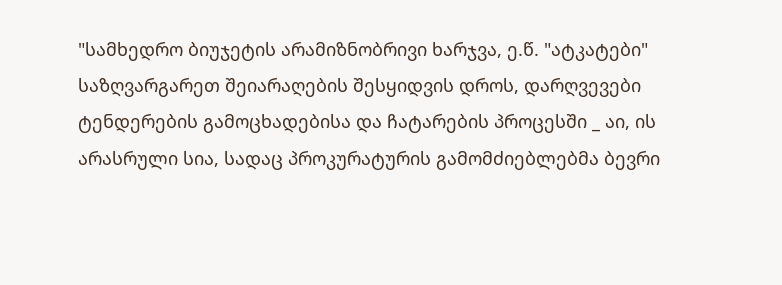"სამხედრო ბიუჯეტის არამიზნობრივი ხარჯვა, ე.წ. "ატკატები" საზღვარგარეთ შეიარაღების შესყიდვის დროს, დარღვევები ტენდერების გამოცხადებისა და ჩატარების პროცესში _ აი, ის არასრული სია, სადაც პროკურატურის გამომძიებლებმა ბევრი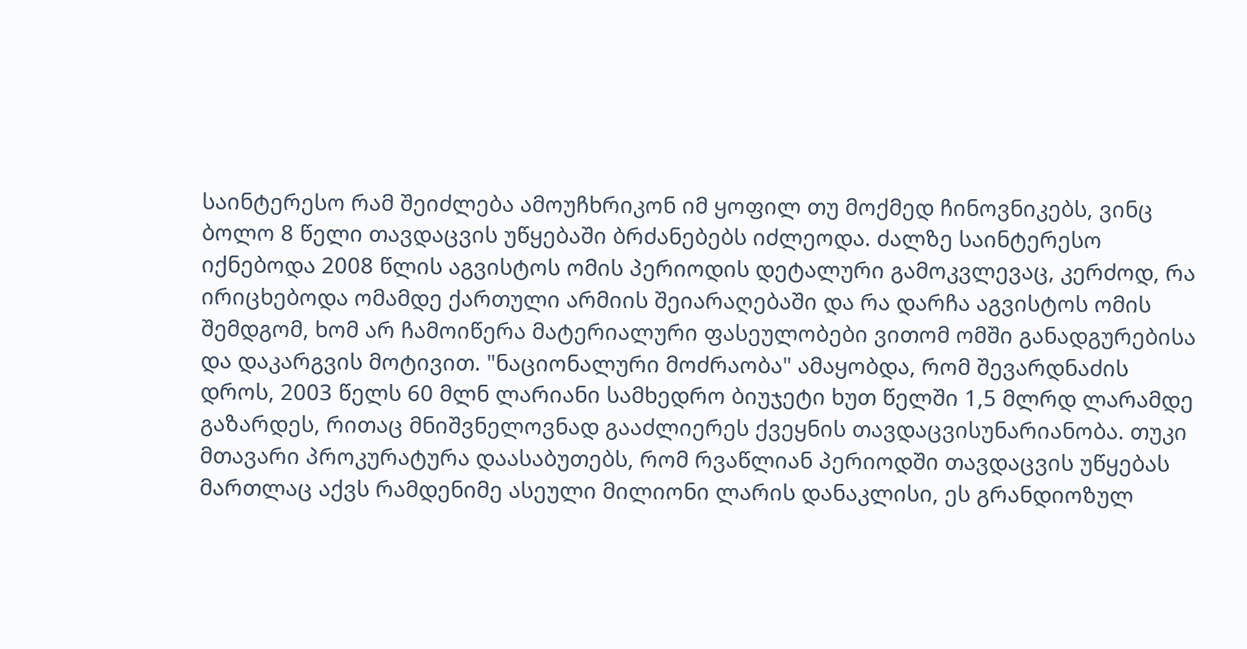საინტერესო რამ შეიძლება ამოუჩხრიკონ იმ ყოფილ თუ მოქმედ ჩინოვნიკებს, ვინც ბოლო 8 წელი თავდაცვის უწყებაში ბრძანებებს იძლეოდა. ძალზე საინტერესო იქნებოდა 2008 წლის აგვისტოს ომის პერიოდის დეტალური გამოკვლევაც, კერძოდ, რა ირიცხებოდა ომამდე ქართული არმიის შეიარაღებაში და რა დარჩა აგვისტოს ომის შემდგომ, ხომ არ ჩამოიწერა მატერიალური ფასეულობები ვითომ ომში განადგურებისა და დაკარგვის მოტივით. "ნაციონალური მოძრაობა" ამაყობდა, რომ შევარდნაძის დროს, 2003 წელს 60 მლნ ლარიანი სამხედრო ბიუჯეტი ხუთ წელში 1,5 მლრდ ლარამდე გაზარდეს, რითაც მნიშვნელოვნად გააძლიერეს ქვეყნის თავდაცვისუნარიანობა. თუკი მთავარი პროკურატურა დაასაბუთებს, რომ რვაწლიან პერიოდში თავდაცვის უწყებას მართლაც აქვს რამდენიმე ასეული მილიონი ლარის დანაკლისი, ეს გრანდიოზულ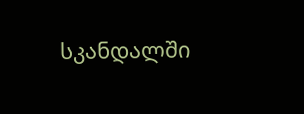სკანდალში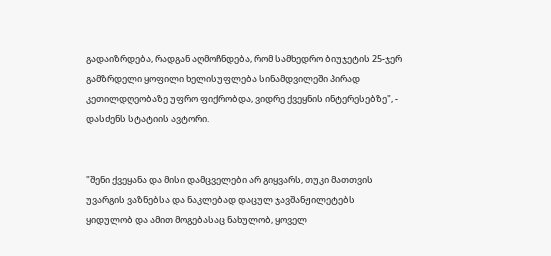გადაიზრდება, რადგან აღმოჩნდება, რომ სამხედრო ბიუჯეტის 25-ჯერ გამზრდელი ყოფილი ხელისუფლება სინამდვილეში პირად კეთილდღეობაზე უფრო ფიქრობდა, ვიდრე ქვეყნის ინტერესებზე", - დასძენს სტატიის ავტორი.


"შენი ქვეყანა და მისი დამცველები არ გიყვარს, თუკი მათთვის უვარგის ვაზნებსა და ნაკლებად დაცულ ჯავშანჟილეტებს ყიდულობ და ამით მოგებასაც ნახულობ, ყოველ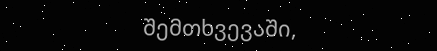შემთხვევაში,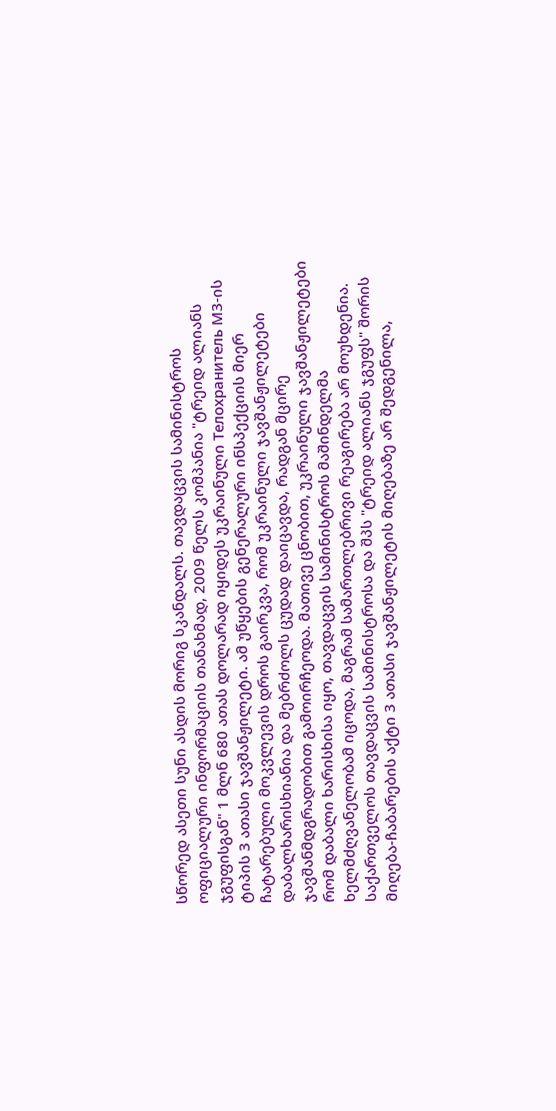სწორედ ასეთი სუნი ასდის მორიგ სკანდალს. თავდაცვის სამინისტროს ოფიციალური ინფორმაციის თანახმად, 2009 წელს კომპანია "ტრეიდ ალიანს ჯგუფისგან" 1 მლნ 680 ათას დოლარად იყიდეს უკრაინული Телохранитель М3-ის ტიპის 3 ათასი ჯავშანჟილეტი. ამ უწყების გენერალური ინსპექციის მიერ ჩატარებული მოკვლევის დროს გაირკვა, რომ უკრაინული ჯავშანჟილეტები დაბალხარისხიანია და მებრძოლს ცუდად დაიცავდა, რადგან მცირე ჯავშანმდგრადობით გამოირჩეოდა. მათივე ცნობით, უკრაინული ჯავშანჟილეტები რომ დაბალი ხარისხისა იყო, თავდაცვის სამინისტროს მაშინდელმა ხელმძღვანელობამ იცოდა, მაგრამ სამართლებრივი რეაგირება არ მოუხდენია. საქართველოს თავდაცვის სამინისტროსა და შპს "ტრეიდ ალიანს ჯგუფს" შორის მიღება-ჩაბარების აქტი 3 ათასი ჯავშანჟილეტის მიღებაზე არ შედგენილა,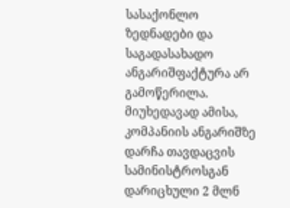სასაქონლო ზედნადები და საგადასახადო ანგარიშფაქტურა არ გამოწერილა. მიუხედავად ამისა, კომპანიის ანგარიშზე დარჩა თავდაცვის სამინისტროსგან დარიცხული 2 მლნ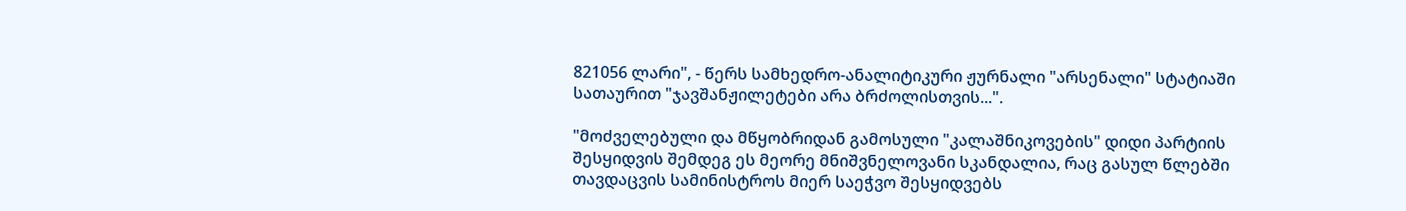821056 ლარი", - წერს სამხედრო-ანალიტიკური ჟურნალი "არსენალი" სტატიაში სათაურით "ჯავშანჟილეტები არა ბრძოლისთვის...".

"მოძველებული და მწყობრიდან გამოსული "კალაშნიკოვების" დიდი პარტიის შესყიდვის შემდეგ ეს მეორე მნიშვნელოვანი სკანდალია, რაც გასულ წლებში თავდაცვის სამინისტროს მიერ საეჭვო შესყიდვებს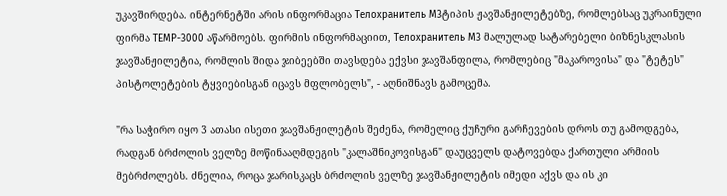უკავშირდება. ინტერნეტში არის ინფორმაცია Телохранитель М3ტიპის ჟავშანჟილეტებზე, რომლებსაც უკრაინული ფირმა ТЕМР-3000 აწარმოებს. ფირმის ინფორმაციით, Телохранитель М3 მალულად სატარებელი ბიზნესკლასის ჯავშანჟილეტია, რომლის შიდა ჯიბეებში თავსდება ექვსი ჯავშანფილა, რომლებიც "მაკაროვისა" და "ტეტეს" პისტოლეტების ტყვიებისგან იცავს მფლობელს", - აღნიშნავს გამოცემა.

"რა საჭირო იყო 3 ათასი ისეთი ჯავშანჟილეტის შეძენა, რომელიც ქუჩური გარჩევების დროს თუ გამოდგება, რადგან ბრძოლის ველზე მოწინააღმდეგის "კალაშნიკოვისგან" დაუცველს დატოვებდა ქართული არმიის მებრძოლებს. ძნელია, როცა ჯარისკაცს ბრძოლის ველზე ჯავშანჟილეტის იმედი აქვს და ის კი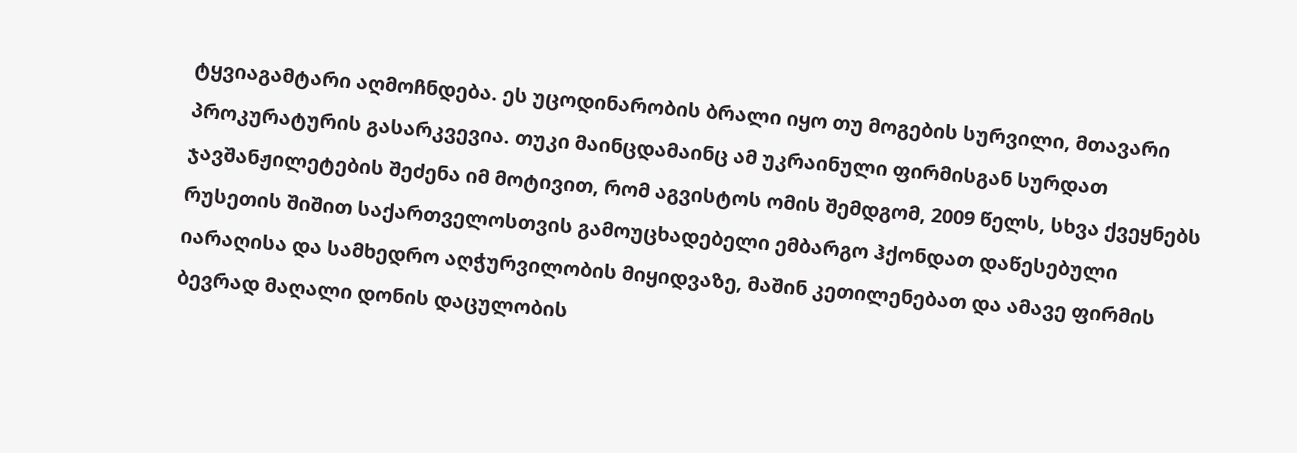ტყვიაგამტარი აღმოჩნდება. ეს უცოდინარობის ბრალი იყო თუ მოგების სურვილი, მთავარი პროკურატურის გასარკვევია. თუკი მაინცდამაინც ამ უკრაინული ფირმისგან სურდათ ჯავშანჟილეტების შეძენა იმ მოტივით, რომ აგვისტოს ომის შემდგომ, 2009 წელს, სხვა ქვეყნებს რუსეთის შიშით საქართველოსთვის გამოუცხადებელი ემბარგო ჰქონდათ დაწესებული იარაღისა და სამხედრო აღჭურვილობის მიყიდვაზე, მაშინ კეთილენებათ და ამავე ფირმის ბევრად მაღალი დონის დაცულობის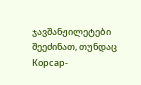ჯავშანჟილეტები შეეძინათ, თუნდაც Корсар-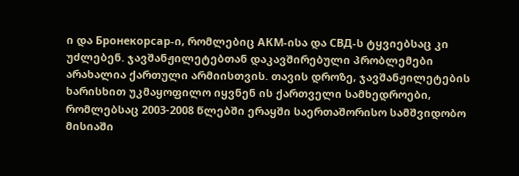ი და Бронекорсар-ი, რომლებიც АКМ-ისა და СВД-ს ტყვიებსაც კი უძლებენ. ჯავშანჟილეტებთან დაკავშირებული პრობლემები არახალია ქართული არმიისთვის. თავის დროზე, ჯავშანჟილეტების ხარისხით უკმაყოფილო იყვნენ ის ქართველი სამხედროები, რომლებსაც 2003-2008 წლებში ერაყში საერთაშორისო სამშვიდობო მისიაში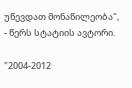უწევდათ მონაწილეობა", - წერს სტატიის ავტორი.

"2004-2012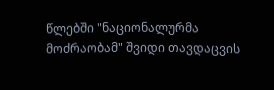წლებში "ნაციონალურმა მოძრაობამ" შვიდი თავდაცვის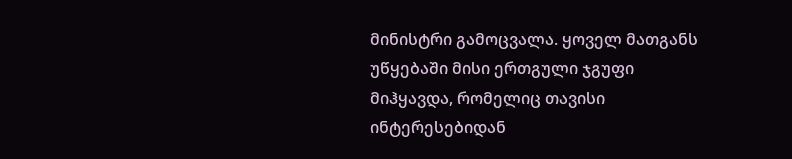მინისტრი გამოცვალა. ყოველ მათგანს უწყებაში მისი ერთგული ჯგუფი მიჰყავდა, რომელიც თავისი ინტერესებიდან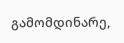გამომდინარე,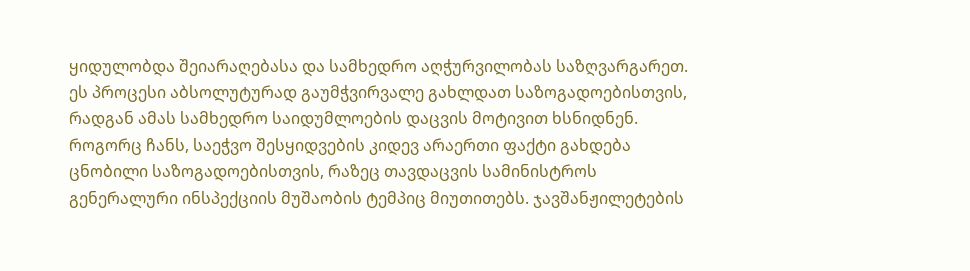ყიდულობდა შეიარაღებასა და სამხედრო აღჭურვილობას საზღვარგარეთ. ეს პროცესი აბსოლუტურად გაუმჭვირვალე გახლდათ საზოგადოებისთვის, რადგან ამას სამხედრო საიდუმლოების დაცვის მოტივით ხსნიდნენ. როგორც ჩანს, საეჭვო შესყიდვების კიდევ არაერთი ფაქტი გახდება ცნობილი საზოგადოებისთვის, რაზეც თავდაცვის სამინისტროს გენერალური ინსპექციის მუშაობის ტემპიც მიუთითებს. ჯავშანჟილეტების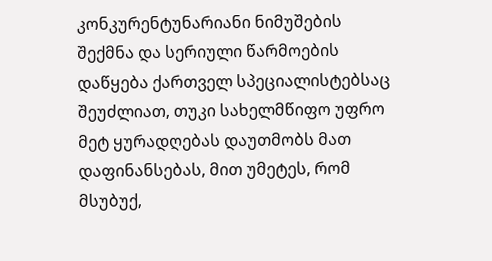კონკურენტუნარიანი ნიმუშების შექმნა და სერიული წარმოების დაწყება ქართველ სპეციალისტებსაც შეუძლიათ, თუკი სახელმწიფო უფრო მეტ ყურადღებას დაუთმობს მათ დაფინანსებას, მით უმეტეს, რომ მსუბუქ,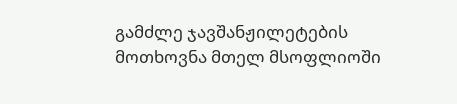გამძლე ჯავშანჟილეტების მოთხოვნა მთელ მსოფლიოში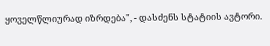ყოველწლიურად იზრდება", - დასძენს სტატიის ავტორი.